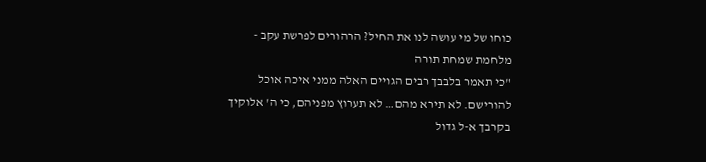כוחו של מי עושה לנו את החיל? הרהורים לפרשת עקב - מלחמת שמחת תורה
"כי תאמר בלבבך רבים הגויים האלה ממני איכה אוכל להורישם. לא תירא מהם… לא תערוץ מפניהם, כי ה' אלוקיך בקרבך א-ל גדול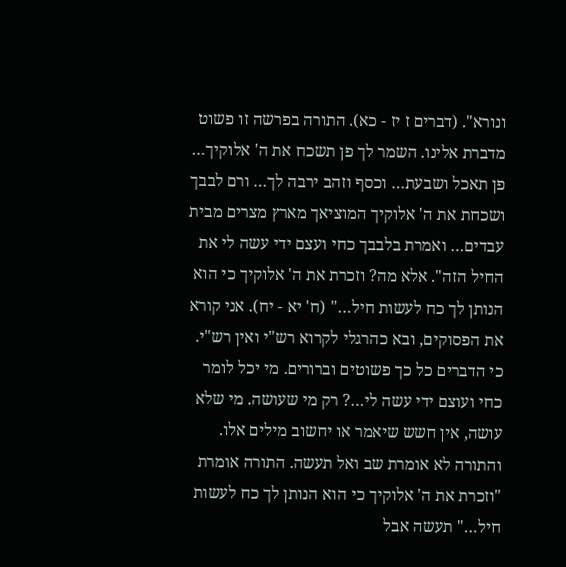ונורא". (דברים ז יז - כא). התורה בפרשה זו פשוט מדברת אלינו. השמר לך פן תשכח את ה' אלוקיך… פן תאכל ושבעת… וכסף וזהב ירבה לך… ורם לבבך ושכחת את ה' אלוקיך המוציאך מארץ מצרים מבית עבדים… ואמרת בלבבך כחי ועצם ידי עשה לי את החיל הזה". אלא מה? וזכרת את ה' אלוקיך כי הוא הנותן לך כח לעשות חיל…" (ח' יא - יח). אני קורא את הפסוקים, ובא כהרגלי לקרוא רש"י ואין רש"י. כי הדברים כל כך פשוטים וברורים. מי יכל לומר כחי ועוצם ידי עשה לי…? רק מי שעושה. מי שלא עושה, אין חשש שיאמר או יחשוב מילים אלו. והתורה לא אומרת שב ואל תעשה. התורה אומרת "וזכרת את ה' אלוקיך כי הוא הנותן לך כח לעשות חיל…" תעשה אבל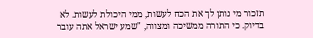תזכור מי נותן לך את הכח לעשות, ממי היכולת לעשות. לא בדיוק. כי התורה ממשיכה ומצווה, "שמע ישראל אתה עובר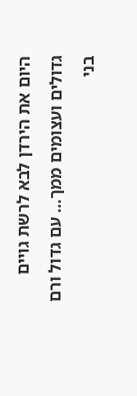היום את הירדן לבא לרשת גויים גדולים ועצומים ממך… עם גדול ורם בני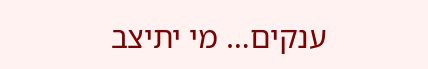ענקים… מי יתיצב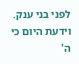לפני בני ענק. וידעת היום כי ה'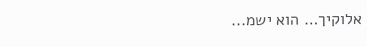אלוקיך… הוא ישמ...